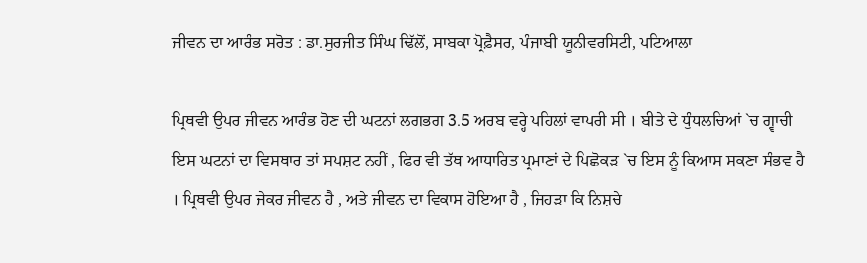ਜੀਵਨ ਦਾ ਆਰੰਭ ਸਰੋਤ : ਡਾ.ਸੁਰਜੀਤ ਸਿੰਘ ਢਿੱਲੋਂ, ਸਾਬਕਾ ਪ੍ਰੋਫ਼ੈਸਰ, ਪੰਜਾਬੀ ਯੂਨੀਵਰਸਿਟੀ, ਪਟਿਆਲਾ

ਪ੍ਰਿਥਵੀ ਉਪਰ ਜੀਵਨ ਆਰੰਭ ਹੋਣ ਦੀ ਘਟਨਾਂ ਲਗਭਗ 3.5 ਅਰਬ ਵਰ੍ਹੇ ਪਹਿਲਾਂ ਵਾਪਰੀ ਸੀ । ਬੀਤੇ ਦੇ ਧੁੰਧਲਚਿਆਂ `ਚ ਗ੍ਵਾਚੀ ਇਸ ਘਟਨਾਂ ਦਾ ਵਿਸਥਾਰ ਤਾਂ ਸਪਸ਼ਟ ਨਹੀਂ , ਫਿਰ ਵੀ ਤੱਥ ਆਧਾਰਿਤ ਪ੍ਰਮਾਣਾਂ ਦੇ ਪਿਛੋਕੜ `ਚ ਇਸ ਨੂੰ ਕਿਆਸ ਸਕਣਾ ਸੰਭਵ ਹੈ । ਪ੍ਰਿਥਵੀ ਉਪਰ ਜੇਕਰ ਜੀਵਨ ਹੈ , ਅਤੇ ਜੀਵਨ ਦਾ ਵਿਕਾਸ ਹੋਇਆ ਹੈ , ਜਿਹੜਾ ਕਿ ਨਿਸ਼ਚੇ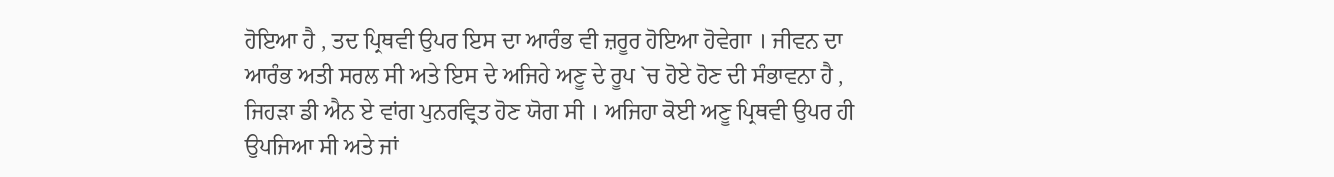ਹੋਇਆ ਹੈ , ਤਦ ਪ੍ਰਿਥਵੀ ਉਪਰ ਇਸ ਦਾ ਆਰੰਭ ਵੀ ਜ਼ਰੂਰ ਹੋਇਆ ਹੋਵੇਗਾ । ਜੀਵਨ ਦਾ ਆਰੰਭ ਅਤੀ ਸਰਲ ਸੀ ਅਤੇ ਇਸ ਦੇ ਅਜਿਹੇ ਅਣੂ ਦੇ ਰੂਪ `ਚ ਹੋਏ ਹੋਣ ਦੀ ਸੰਭਾਵਨਾ ਹੈ , ਜਿਹੜਾ ਡੀ ਐਨ ਏ ਵਾਂਗ ਪੁਨਰਵ੍ਰਿਤ ਹੋਣ ਯੋਗ ਸੀ । ਅਜਿਹਾ ਕੋਈ ਅਣੂ ਪ੍ਰਿਥਵੀ ਉਪਰ ਹੀ ਉਪਜਿਆ ਸੀ ਅਤੇ ਜਾਂ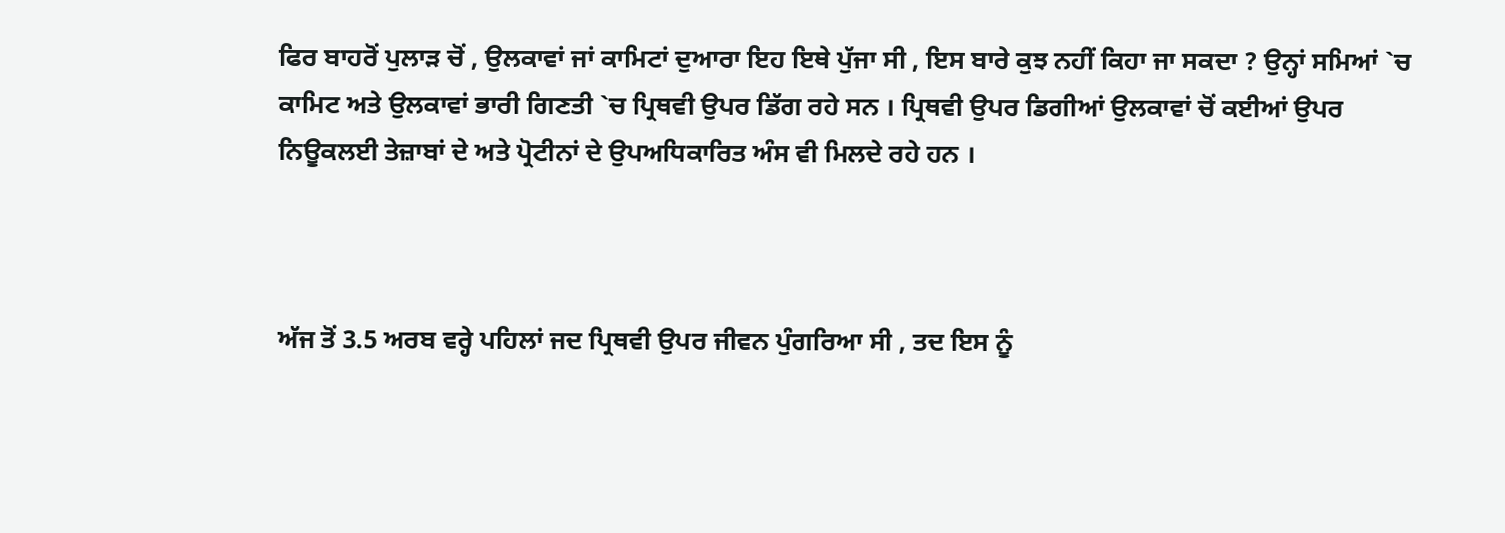ਫਿਰ ਬਾਹਰੋਂ ਪੁਲਾੜ ਚੋਂ , ਉਲਕਾਵਾਂ ਜਾਂ ਕਾਮਿਟਾਂ ਦੁਆਰਾ ਇਹ ਇਥੇ ਪੁੱਜਾ ਸੀ , ਇਸ ਬਾਰੇ ਕੁਝ ਨਹੀਂ ਕਿਹਾ ਜਾ ਸਕਦਾ ? ਉਨ੍ਹਾਂ ਸਮਿਆਂ `ਚ ਕਾਮਿਟ ਅਤੇ ਉਲਕਾਵਾਂ ਭਾਰੀ ਗਿਣਤੀ `ਚ ਪ੍ਰਿਥਵੀ ਉਪਰ ਡਿੱਗ ਰਹੇ ਸਨ । ਪ੍ਰਿਥਵੀ ਉਪਰ ਡਿਗੀਆਂ ਉਲਕਾਵਾਂ ਚੋਂ ਕਈਆਂ ਉਪਰ ਨਿਊਕਲਈ ਤੇਜ਼ਾਬਾਂ ਦੇ ਅਤੇ ਪ੍ਰੋਟੀਨਾਂ ਦੇ ਉਪਅਧਿਕਾਰਿਤ ਅੰਸ ਵੀ ਮਿਲਦੇ ਰਹੇ ਹਨ ।



ਅੱਜ ਤੋਂ 3.5 ਅਰਬ ਵਰ੍ਹੇ ਪਹਿਲਾਂ ਜਦ ਪ੍ਰਿਥਵੀ ਉਪਰ ਜੀਵਨ ਪੁੰਗਰਿਆ ਸੀ , ਤਦ ਇਸ ਨੂੰ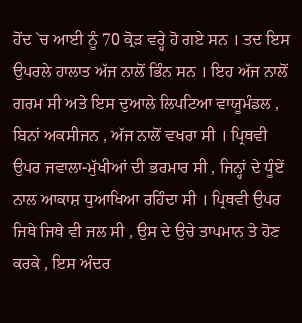ਹੋਂਦ `ਚ ਆਈ ਨੂੰ 70 ਕ੍ਰੋੜ ਵਰ੍ਹੇ ਹੋ ਗਏ ਸਨ । ਤਦ ਇਸ ਉਪਰਲੇ ਹਾਲਾਤ ਅੱਜ ਨਾਲੋਂ ਭਿੰਨ ਸਨ । ਇਹ ਅੱਜ ਨਾਲੋਂ ਗਰਮ ਸੀ ਅਤੇ ਇਸ ਦੁਆਲੇ ਲਿਪਟਿਆ ਵਾਯੂਮੰਡਲ , ਬਿਨਾਂ ਅਕਸੀਜਨ , ਅੱਜ ਨਾਲੋਂ ਵਖਰਾ ਸੀ । ਪ੍ਰਿਥਵੀ ਉਪਰ ਜਵਾਲਾ-ਮੁੱਖੀਆਂ ਦੀ ਭਰਮਾਰ ਸੀ , ਜਿਨ੍ਹਾਂ ਦੇ ਧੂੰਏਂ ਨਾਲ ਆਕਾਸ਼ ਧੁਆਖਿਆ ਰਹਿੰਦਾ ਸੀ । ਪ੍ਰਿਥਵੀ ਉਪਰ ਜਿਥੇ ਜਿਥੇ ਵੀ ਜਲ ਸੀ , ਉਸ ਦੇ ਉਚੇ ਤਾਪਮਾਨ ਤੇ ਹੋਣ ਕਰਕੇ , ਇਸ ਅੰਦਰ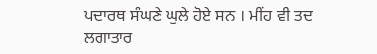ਪਦਾਰਥ ਸੰਘਣੇ ਘੁਲੇ ਹੋਏ ਸਨ । ਮੀਂਹ ਵੀ ਤਦ ਲਗਾਤਾਰ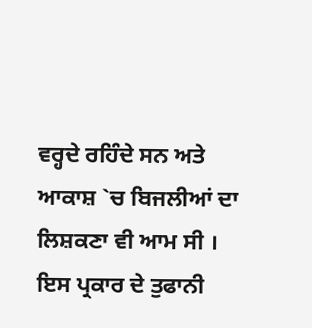ਵਰ੍ਹਦੇ ਰਹਿੰਦੇ ਸਨ ਅਤੇ ਆਕਾਸ਼ `ਚ ਬਿਜਲੀਆਂ ਦਾ ਲਿਸ਼ਕਣਾ ਵੀ ਆਮ ਸੀ । ਇਸ ਪ੍ਰਕਾਰ ਦੇ ਤੁਫਾਨੀ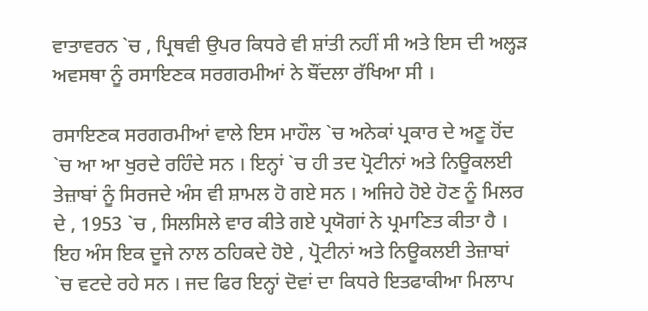ਵਾਤਾਵਰਨ `ਚ , ਪ੍ਰਿਥਵੀ ਉਪਰ ਕਿਧਰੇ ਵੀ ਸ਼ਾਂਤੀ ਨਹੀਂ ਸੀ ਅਤੇ ਇਸ ਦੀ ਅਲ੍ਹੜ ਅਵਸਥਾ ਨੂੰ ਰਸਾਇਣਕ ਸਰਗਰਮੀਆਂ ਨੇ ਬੌਂਦਲਾ ਰੱਖਿਆ ਸੀ ।

ਰਸਾਇਣਕ ਸਰਗਰਮੀਆਂ ਵਾਲੇ ਇਸ ਮਾਹੌਲ `ਚ ਅਨੇਕਾਂ ਪ੍ਰਕਾਰ ਦੇ ਅਣੂ ਹੋਂਦ `ਚ ਆ ਆ ਖੁਰਦੇ ਰਹਿੰਦੇ ਸਨ । ਇਨ੍ਹਾਂ `ਚ ਹੀ ਤਦ ਪ੍ਰੋਟੀਨਾਂ ਅਤੇ ਨਿਊਕਲਈ ਤੇਜ਼ਾਬਾਂ ਨੂੰ ਸਿਰਜਦੇ ਅੰਸ ਵੀ ਸ਼ਾਮਲ ਹੋ ਗਏ ਸਨ । ਅਜਿਹੇ ਹੋਏ ਹੋਣ ਨੂੰ ਮਿਲਰ ਦੇ , 1953 `ਚ , ਸਿਲਸਿਲੇ ਵਾਰ ਕੀਤੇ ਗਏ ਪ੍ਰਯੋਗਾਂ ਨੇ ਪ੍ਰਮਾਣਿਤ ਕੀਤਾ ਹੈ । ਇਹ ਅੰਸ ਇਕ ਦੂਜੇ ਨਾਲ ਠਹਿਕਦੇ ਹੋਏ , ਪ੍ਰੋਟੀਨਾਂ ਅਤੇ ਨਿਊਕਲਈ ਤੇਜ਼ਾਬਾਂ `ਚ ਵਟਦੇ ਰਹੇ ਸਨ । ਜਦ ਫਿਰ ਇਨ੍ਹਾਂ ਦੋਵਾਂ ਦਾ ਕਿਧਰੇ ਇਤਫਾਕੀਆ ਮਿਲਾਪ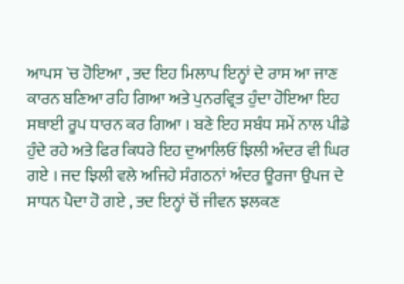ਆਪਸ `ਚ ਹੋਇਆ , ਤਦ ਇਹ ਮਿਲਾਪ ਇਨ੍ਹਾਂ ਦੇ ਰਾਸ ਆ ਜਾਣ ਕਾਰਨ ਬਣਿਆ ਰਹਿ ਗਿਆ ਅਤੇ ਪੁਨਰਵ੍ਰਿਤ ਹੁੰਦਾ ਹੋਇਆ ਇਹ ਸਥਾਈ ਰੂਪ ਧਾਰਨ ਕਰ ਗਿਆ । ਬਣੇ ਇਹ ਸਬੰਧ ਸਮੇਂ ਨਾਲ ਪੀਡੇ ਹੁੰਦੇ ਰਹੇ ਅਤੇ ਫਿਰ ਕਿਧਰੇ ਇਹ ਦੁਆਲਿਓਂ ਝਿਲੀ ਅੰਦਰ ਵੀ ਘਿਰ ਗਏ । ਜਦ ਝਿਲੀ ਵਲੇ ਅਜਿਹੇ ਸੰਗਠਨਾਂ ਅੰਦਰ ਊਰਜਾ ਉਪਜ ਦੇ ਸਾਧਨ ਪੈਦਾ ਹੋ ਗਏ , ਤਦ ਇਨ੍ਹਾਂ ਚੋਂ ਜੀਵਨ ਝਲਕਣ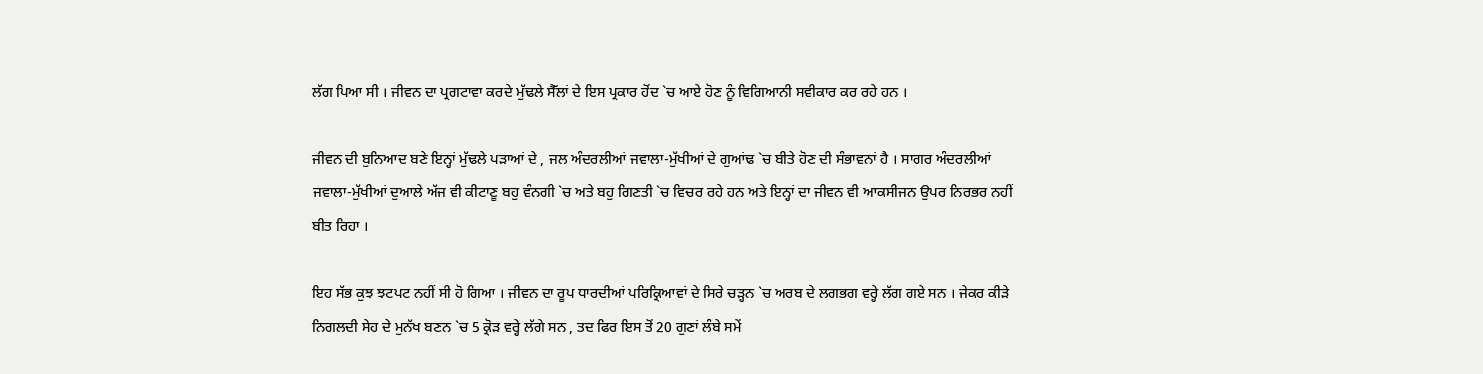ਲੱਗ ਪਿਆ ਸੀ । ਜੀਵਨ ਦਾ ਪ੍ਰਗਟਾਵਾ ਕਰਦੇ ਮੁੱਢਲੇ ਸੈੱਲਾਂ ਦੇ ਇਸ ਪ੍ਰਕਾਰ ਹੋਂਦ `ਚ ਆਏ ਹੋਣ ਨੂੰ ਵਿਗਿਆਨੀ ਸਵੀਕਾਰ ਕਰ ਰਹੇ ਹਨ ।

ਜੀਵਨ ਦੀ ਬੁਨਿਆਦ ਬਣੇ ਇਨ੍ਹਾਂ ਮੁੱਢਲੇ ਪੜਾਆਂ ਦੇ , ਜਲ ਅੰਦਰਲੀਆਂ ਜਵਾਲਾ-ਮੁੱਖੀਆਂ ਦੇ ਗੁਆਂਢ `ਚ ਬੀਤੇ ਹੋਣ ਦੀ ਸੰਭਾਵਨਾਂ ਹੈ । ਸਾਗਰ ਅੰਦਰਲੀਆਂ ਜਵਾਲਾ-ਮੁੱਖੀਆਂ ਦੁਆਲੇ ਅੱਜ ਵੀ ਕੀਟਾਣੂ ਬਹੁ ਵੰਨਗੀ `ਚ ਅਤੇ ਬਹੁ ਗਿਣਤੀ `ਚ ਵਿਚਰ ਰਹੇ ਹਨ ਅਤੇ ਇਨ੍ਹਾਂ ਦਾ ਜੀਵਨ ਵੀ ਆਕਸੀਜਨ ਉਪਰ ਨਿਰਭਰ ਨਹੀਂ ਬੀਤ ਰਿਹਾ ।

ਇਹ ਸੱਭ ਕੁਝ ਝਟਪਟ ਨਹੀਂ ਸੀ ਹੋ ਗਿਆ । ਜੀਵਨ ਦਾ ਰੂਪ ਧਾਰਦੀਆਂ ਪਰਿਕ੍ਰਿਆਵਾਂ ਦੇ ਸਿਰੇ ਚੜ੍ਹਨ `ਚ ਅਰਬ ਦੇ ਲਗਭਗ ਵਰ੍ਹੇ ਲੱਗ ਗਏ ਸਨ । ਜੇਕਰ ਕੀੜੇ ਨਿਗਲਦੀ ਸੇਹ ਦੇ ਮੁਨੱਖ ਬਣਨ `ਚ 5 ਕ੍ਰੋੜ ਵਰ੍ਹੇ ਲੱਗੇ ਸਨ , ਤਦ ਫਿਰ ਇਸ ਤੋਂ 20 ਗੁਣਾਂ ਲੰਬੇ ਸਮੇਂ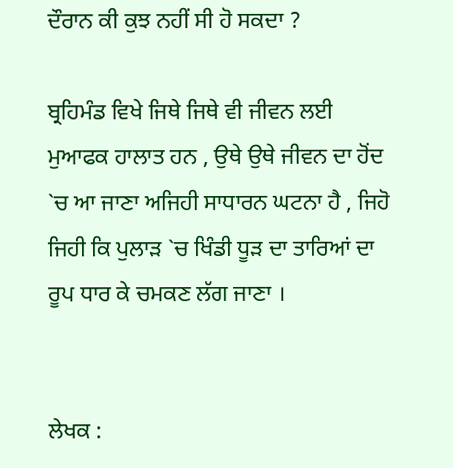ਦੌਰਾਨ ਕੀ ਕੁਝ ਨਹੀਂ ਸੀ ਹੋ ਸਕਦਾ ?

ਬ੍ਰਹਿਮੰਡ ਵਿਖੇ ਜਿਥੇ ਜਿਥੇ ਵੀ ਜੀਵਨ ਲਈ ਮੁਆਫਕ ਹਾਲਾਤ ਹਨ , ਉਥੇ ਉਥੇ ਜੀਵਨ ਦਾ ਹੋਂਦ `ਚ ਆ ਜਾਣਾ ਅਜਿਹੀ ਸਾਧਾਰਨ ਘਟਨਾ ਹੈ , ਜਿਹੋ ਜਿਹੀ ਕਿ ਪੁਲਾੜ `ਚ ਖਿੰਡੀ ਧੂੜ ਦਾ ਤਾਰਿਆਂ ਦਾ ਰੂਪ ਧਾਰ ਕੇ ਚਮਕਣ ਲੱਗ ਜਾਣਾ ।


ਲੇਖਕ :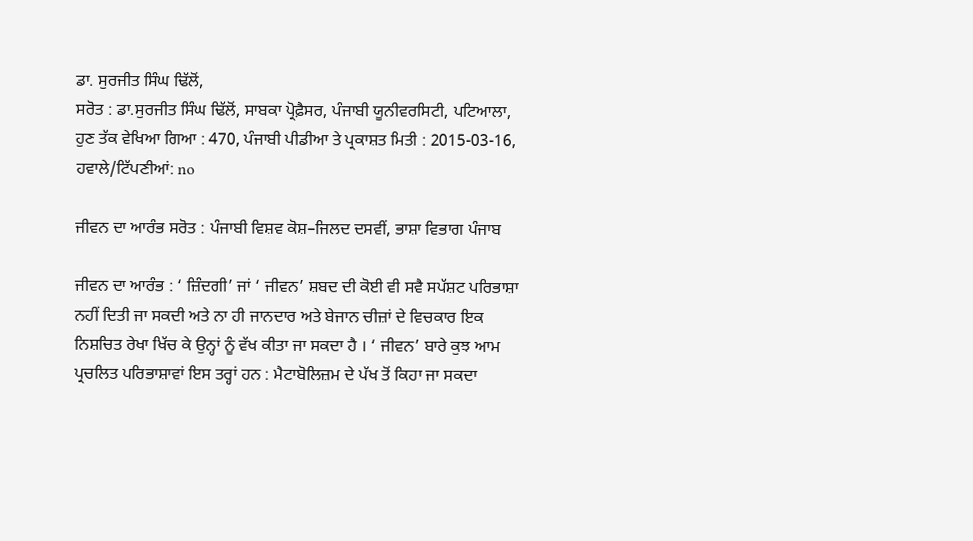ਡਾ. ਸੁਰਜੀਤ ਸਿੰਘ ਢਿੱਲੋਂ,
ਸਰੋਤ : ਡਾ.ਸੁਰਜੀਤ ਸਿੰਘ ਢਿੱਲੋਂ, ਸਾਬਕਾ ਪ੍ਰੋਫ਼ੈਸਰ, ਪੰਜਾਬੀ ਯੂਨੀਵਰਸਿਟੀ, ਪਟਿਆਲਾ, ਹੁਣ ਤੱਕ ਵੇਖਿਆ ਗਿਆ : 470, ਪੰਜਾਬੀ ਪੀਡੀਆ ਤੇ ਪ੍ਰਕਾਸ਼ਤ ਮਿਤੀ : 2015-03-16, ਹਵਾਲੇ/ਟਿੱਪਣੀਆਂ: no

ਜੀਵਨ ਦਾ ਆਰੰਭ ਸਰੋਤ : ਪੰਜਾਬੀ ਵਿਸ਼ਵ ਕੋਸ਼–ਜਿਲਦ ਦਸਵੀਂ, ਭਾਸ਼ਾ ਵਿਭਾਗ ਪੰਜਾਬ

ਜੀਵਨ ਦਾ ਆਰੰਭ : ‘ ਜ਼ਿੰਦਗੀ’ ਜਾਂ ‘ ਜੀਵਨ’ ਸ਼ਬਦ ਦੀ ਕੋਈ ਵੀ ਸਵੈ ਸਪੱਸ਼ਟ ਪਰਿਭਾਸ਼ਾ ਨਹੀਂ ਦਿਤੀ ਜਾ ਸਕਦੀ ਅਤੇ ਨਾ ਹੀ ਜਾਨਦਾਰ ਅਤੇ ਬੇਜਾਨ ਚੀਜ਼ਾਂ ਦੇ ਵਿਚਕਾਰ ਇਕ ਨਿਸ਼ਚਿਤ ਰੇਖਾ ਖਿੱਚ ਕੇ ਉਨ੍ਹਾਂ ਨੂੰ ਵੱਖ ਕੀਤਾ ਜਾ ਸਕਦਾ ਹੈ । ‘ ਜੀਵਨ’ ਬਾਰੇ ਕੁਝ ਆਮ ਪ੍ਰਚਲਿਤ ਪਰਿਭਾਸ਼ਾਵਾਂ ਇਸ ਤਰ੍ਹਾਂ ਹਨ : ਮੈਟਾਬੋਲਿਜ਼ਮ ਦੇ ਪੱਖ ਤੋਂ ਕਿਹਾ ਜਾ ਸਕਦਾ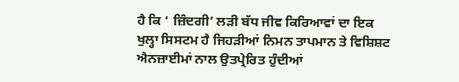ਹੈ ਕਿ ‘ ਜ਼ਿੰਦਗੀ’ ਲੜੀ ਬੱਧ ਜੀਵ ਕਿਰਿਆਵਾਂ ਦਾ ਇਕ ਖੁਲ੍ਹਾ ਸਿਸਟਮ ਹੈ ਜਿਹੜੀਆਂ ਨਿਮਨ ਤਾਪਮਾਨ ਤੇ ਵਿਸ਼ਿਸ਼ਟ ਐਨਜ਼ਾਈਮਾਂ ਨਾਲ ਉਤਪ੍ਰੇਰਿਤ ਹੁੰਦੀਆਂ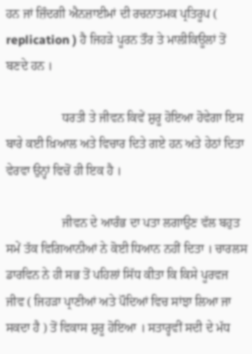ਹਨ ਜਾਂ ਜ਼ਿੰਦਗੀ ਐਨਜ਼ਾਈਮਾਂ ਦੀ ਰਚਨਾਤਮਕ ਪ੍ਰਤਿਰੂਪ ( replication ) ਹੈ ਜਿਹੜੇ ਪੂਰਨ ਤੌਰ ਤੇ ਮਾਲੀਕਿਊਲਾਂ ਤੋਂ ਬਣਦੇ ਹਨ ।

                  ਧਰਤੀ ਤੇ ਜੀਵਨ ਕਿਵੇਂ ਸ਼ੁਰੂ ਹੋਇਆ ਹੋਵੇਗਾ ਇਸ ਬਾਰੇ ਕਈ ਖ਼ਿਆਲ ਅਤੇ ਵਿਚਾਰ ਦਿਤੇ ਗਏ ਹਨ ਅਤੇ ਹੇਠਾਂ ਦਿਤਾ ਵੇਰਵਾ ਉਨ੍ਹਾਂ ਵਿਚੋਂ ਹੀ ਇਕ ਹੈ ।

                  ਜੀਵਨ ਦੇ ਆਰੰਭ ਦਾ ਪਤਾ ਲਗਾਉਣ ਵੱਲ ਬਹੁਤ ਸਮੇਂ ਤੱਕ ਵਿਗਿਆਨੀਆਂ ਨੇ ਕੋਈ ਧਿਆਨ ਨਹੀਂ ਦਿਤਾ । ਚਾਰਲਸ ਡਾਰਵਿਨ ਨੇ ਹੀ ਸਭ ਤੋਂ ਪਹਿਲਾਂ ਸਿੱਧ ਕੀਤਾ ਕਿ ਕਿਸੇ ਪੂਰਵਜ ਜੀਵ ( ਜਿਹੜਾ ਪ੍ਰਾਣੀਆਂ ਅਤੇ ਪੌਦਿਆਂ ਵਿਚ ਸਾਂਝਾ ਲਿਆ ਜਾ ਸਕਦਾ ਹੈ ) ਤੋਂ ਵਿਕਾਸ ਸ਼ੁਰੂ ਹੋਇਆ । ਸਤਾਰ੍ਹਵੀਂ ਸਦੀ ਦੇ ਮੱਧ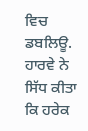ਵਿਚ ਡਬਲਿਊ. ਹਾਰਵੇ ਨੇ ਸਿੱਧ ਕੀਤਾ ਕਿ ਹਰੇਕ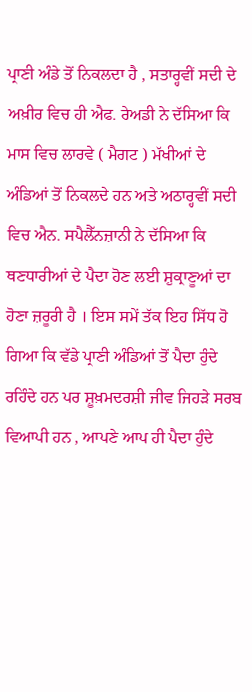ਪ੍ਰਾਣੀ ਅੰਡੇ ਤੋਂ ਨਿਕਲਦਾ ਹੈ , ਸਤਾਰ੍ਹਵੀਂ ਸਦੀ ਦੇ ਅਖ਼ੀਰ ਵਿਚ ਹੀ ਐਫ. ਰੇਅਡੀ ਨੇ ਦੱਸਿਆ ਕਿ ਮਾਸ ਵਿਚ ਲਾਰਵੇ ( ਮੈਗਟ ) ਮੱਖੀਆਂ ਦੇ ਅੰਡਿਆਂ ਤੋਂ ਨਿਕਲਦੇ ਹਨ ਅਤੇ ਅਠਾਰ੍ਹਵੀਂ ਸਦੀ ਵਿਚ ਐਨ. ਸਪੈਲੈੱਨਜ਼ਾਨੀ ਨੇ ਦੱਸਿਆ ਕਿ ਥਣਧਾਰੀਆਂ ਦੇ ਪੈਦਾ ਹੋਣ ਲਈ ਸ਼ੁਕ੍ਰਾਣੂਆਂ ਦਾ ਹੋਣਾ ਜ਼ਰੂਰੀ ਹੈ । ਇਸ ਸਮੇਂ ਤੱਕ ਇਹ ਸਿੱਧ ਹੋ ਗਿਆ ਕਿ ਵੱਡੇ ਪ੍ਰਾਣੀ ਅੰਡਿਆਂ ਤੋਂ ਪੈਦਾ ਹੁੰਦੇ ਰਹਿੰਦੇ ਹਨ ਪਰ ਸ਼ੂਖ਼ਮਦਰਸ਼ੀ ਜੀਵ ਜਿਹੜੇ ਸਰਬ ਵਿਆਪੀ ਹਨ , ਆਪਣੇ ਆਪ ਹੀ ਪੈਦਾ ਹੁੰਦੇ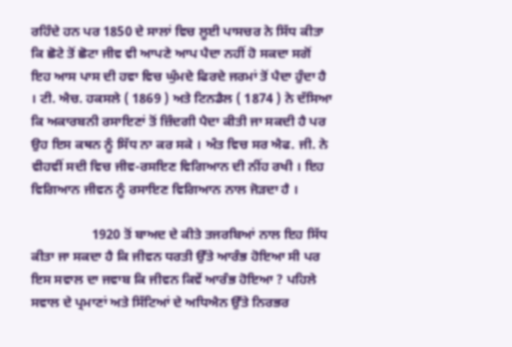ਰਹਿੰਦੇ ਹਨ ਪਰ 1850 ਦੇ ਸਾਲਾਂ ਵਿਚ ਲੂਈ ਪਾਸਚਰ ਨੇ ਸਿੱਧ ਕੀਤਾ ਕਿ ਛੋਟੇ ਤੋਂ ਛੋਟਾ ਜੀਵ ਵੀ ਆਪਣੇ ਆਪ ਪੈਦਾ ਨਹੀਂ ਹੋ ਸਕਦਾ ਸਗੋਂ ਇਹ ਆਸ ਪਾਸ ਦੀ ਹਵਾ ਵਿਚ ਘੁੰਮਦੇ ਫਿਰਦੇ ਜਰਮਾਂ ਤੋਂ ਪੈਦਾ ਹੁੰਦਾ ਹੈ । ਟੀ. ਐਚ. ਹਕਸਲੇ ( 1869 ) ਅਤੇ ਟਿਨਡੈਲ ( 1874 ) ਨੇ ਦੱਸਿਆ ਕਿ ਅਕਾਰਬਨੀ ਰਸਾਇਣਾਂ ਤੋਂ ਜ਼ਿੰਦਗੀ ਪੈਦਾ ਕੀਤੀ ਜਾ ਸਕਦੀ ਹੈ ਪਰ ਉਹ ਇਸ ਕਥਨ ਨੂੰ ਸਿੱਧ ਨਾ ਕਰ ਸਕੇ । ਅੰਤ ਵਿਚ ਸਰ ਐਫ. ਜੀ. ਨੇ ਵੀਹਵੀਂ ਸਦੀ ਵਿਚ ਜੀਵ-ਰਸਇਣ ਵਿਗਿਆਨ ਦੀ ਨੀਂਹ ਰਖੀ । ਇਹ ਵਿਗਿਆਨ ਜੀਵਨ ਨੂੰ ਰਸਾਇਣ ਵਿਗਿਆਨ ਨਾਲ ਜੋੜਦਾ ਹੈ ।

                  1920 ਤੋਂ ਬਾਅਦ ਦੇ ਕੀਤੇ ਤਜਰਬਿਆਂ ਨਾਲ ਇਹ ਸਿੱਧ ਕੀਤਾ ਜਾ ਸਕਦਾ ਹੈ ਕਿ ਜੀਵਨ ਧਰਤੀ ਉੱਤੇ ਆਰੰਭ ਹੋਇਆ ਸੀ ਪਰ ਇਸ ਸਵਾਲ ਦਾ ਜਵਾਬ ਕਿ ਜੀਵਨ ਕਿਵੇਂ ਆਰੰਭ ਹੋਇਆ ? ਪਹਿਲੇ ਸਵਾਲ ਦੇ ਪ੍ਰਮਾਣਾਂ ਅਤੇ ਸਿੱਟਿਆਂ ਦੇ ਅਧਿਐਨ ਉੱਤੇ ਨਿਰਭਰ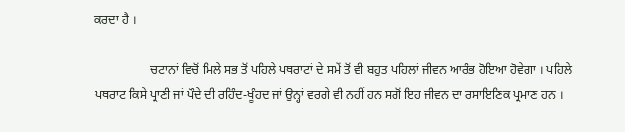ਕਰਦਾ ਹੈ ।

                  ਚਟਾਨਾਂ ਵਿਚੋਂ ਮਿਲੇ ਸਭ ਤੋਂ ਪਹਿਲੇ ਪਥਰਾਟਾਂ ਦੇ ਸਮੇਂ ਤੋਂ ਵੀ ਬਹੁਤ ਪਹਿਲਾਂ ਜੀਵਨ ਆਰੰਭ ਹੋਇਆ ਹੋਵੇਗਾ । ਪਹਿਲੇ ਪਥਰਾਟ ਕਿਸੇ ਪ੍ਰਾਣੀ ਜਾਂ ਪੌਦੇ ਦੀ ਰਹਿੰਦ-ਖੂੰਹਦ ਜਾਂ ਉਨ੍ਹਾਂ ਵਰਗੇ ਵੀ ਨਹੀਂ ਹਨ ਸਗੋਂ ਇਹ ਜੀਵਨ ਦਾ ਰਸਾਇਣਿਕ ਪ੍ਰਮਾਣ ਹਨ ।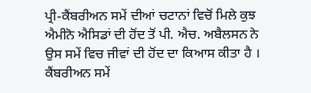ਪ੍ਰੀ-ਕੈਂਬਰੀਅਨ ਸਮੇਂ ਦੀਆਂ ਚਟਾਨਾਂ ਵਿਚੋਂ ਮਿਲੇ ਕੁਝ ਐਮੀਨੋ ਐਸਿਡਾਂ ਦੀ ਹੋਂਦ ਤੋਂ ਪੀ. ਐਚ. ਅਬੈਲਸਨ ਨੇ ਉਸ ਸਮੇਂ ਵਿਚ ਜੀਵਾਂ ਦੀ ਹੋਂਦ ਦਾ ਕਿਆਸ ਕੀਤਾ ਹੈ । ਕੈਂਬਰੀਅਨ ਸਮੇਂ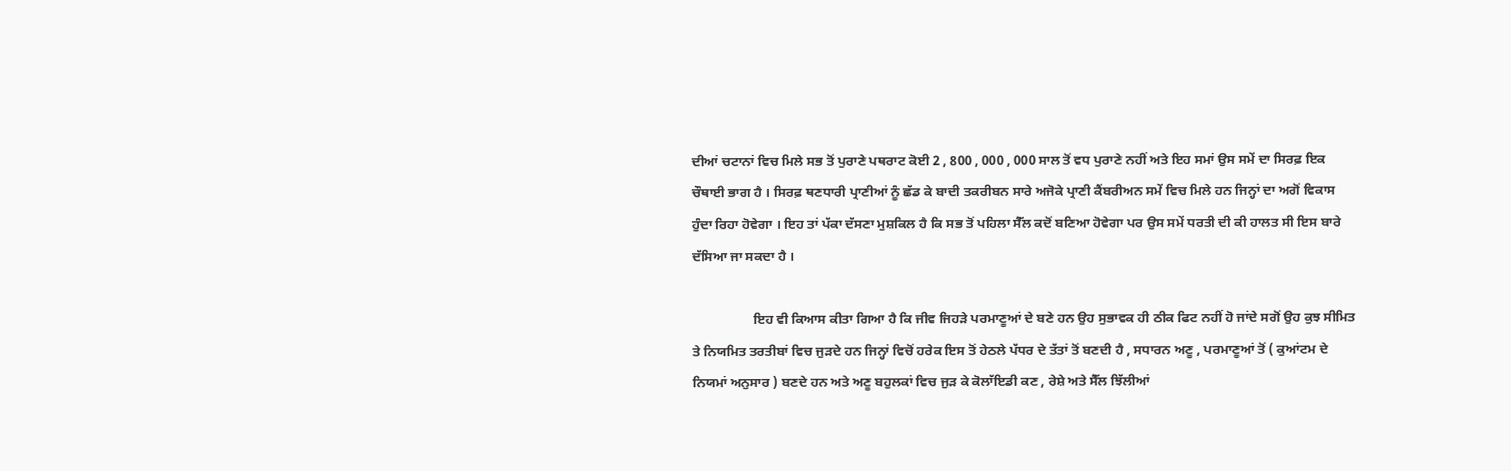ਦੀਆਂ ਚਟਾਨਾਂ ਵਿਚ ਮਿਲੇ ਸਭ ਤੋਂ ਪੁਰਾਣੇ ਪਥਰਾਟ ਕੋਈ 2 , 800 , 000 , 000 ਸਾਲ ਤੋਂ ਵਧ ਪੁਰਾਣੇ ਨਹੀਂ ਅਤੇ ਇਹ ਸਮਾਂ ਉਸ ਸਮੇਂ ਦਾ ਸਿਰਫ਼ ਇਕ ਚੌਥਾਈ ਭਾਗ ਹੈ । ਸਿਰਫ਼ ਥਣਧਾਰੀ ਪ੍ਰਾਣੀਆਂ ਨੂੰ ਛੱਡ ਕੇ ਬਾਦੀ ਤਕਰੀਬਨ ਸਾਰੇ ਅਜੋਕੇ ਪ੍ਰਾਣੀ ਕੈਂਬਰੀਅਨ ਸਮੇਂ ਵਿਚ ਮਿਲੇ ਹਨ ਜਿਨ੍ਹਾਂ ਦਾ ਅਗੋਂ ਵਿਕਾਸ ਹੁੰਦਾ ਰਿਹਾ ਹੋਵੇਗਾ । ਇਹ ਤਾਂ ਪੱਕਾ ਦੱਸਣਾ ਮੁਸ਼ਕਿਲ ਹੈ ਕਿ ਸਭ ਤੋਂ ਪਹਿਲਾ ਸੈੱਲ ਕਦੋਂ ਬਣਿਆ ਹੋਵੇਗਾ ਪਰ ਉਸ ਸਮੇਂ ਧਰਤੀ ਦੀ ਕੀ ਹਾਲਤ ਸੀ ਇਸ ਬਾਰੇ ਦੱਸਿਆ ਜਾ ਸਕਦਾ ਹੈ ।

                  ਇਹ ਵੀ ਕਿਆਸ ਕੀਤਾ ਗਿਆ ਹੈ ਕਿ ਜੀਵ ਜਿਹੜੇ ਪਰਮਾਣੂਆਂ ਦੇ ਬਣੇ ਹਨ ਉਹ ਸੁਭਾਵਕ ਹੀ ਠੀਕ ਫਿਟ ਨਹੀਂ ਹੋ ਜਾਂਦੇ ਸਗੋਂ ਉਹ ਕੁਝ ਸੀਮਿਤ ਤੇ ਨਿਯਮਿਤ ਤਰਤੀਬਾਂ ਵਿਚ ਜੁੜਦੇ ਹਨ ਜਿਨ੍ਹਾਂ ਵਿਚੋਂ ਹਰੇਕ ਇਸ ਤੋਂ ਹੇਠਲੇ ਪੱਧਰ ਦੇ ਤੱਤਾਂ ਤੋਂ ਬਣਦੀ ਹੈ , ਸਧਾਰਨ ਅਣੂ , ਪਰਮਾਣੂਆਂ ਤੋਂ ( ਕੁਆਂਟਮ ਦੇ ਨਿਯਮਾਂ ਅਨੁਸਾਰ ) ਬਣਦੇ ਹਨ ਅਤੇ ਅਣੂ ਬਹੁਲਕਾਂ ਵਿਚ ਜੁੜ ਕੇ ਕੋਲਾੱਇਡੀ ਕਣ , ਰੇਸ਼ੇ ਅਤੇ ਸੈੱਲ ਝਿੱਲੀਆਂ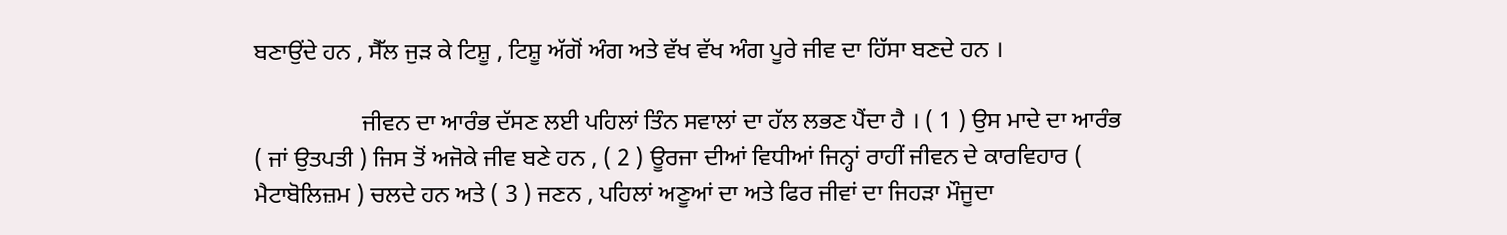ਬਣਾਉਂਦੇ ਹਨ , ਸੈੱਲ ਜੁੜ ਕੇ ਟਿਸ਼ੂ , ਟਿਸ਼ੂ ਅੱਗੋਂ ਅੰਗ ਅਤੇ ਵੱਖ ਵੱਖ ਅੰਗ ਪੂਰੇ ਜੀਵ ਦਾ ਹਿੱਸਾ ਬਣਦੇ ਹਨ ।

                  ਜੀਵਨ ਦਾ ਆਰੰਭ ਦੱਸਣ ਲਈ ਪਹਿਲਾਂ ਤਿੰਨ ਸਵਾਲਾਂ ਦਾ ਹੱਲ ਲਭਣ ਪੈਂਦਾ ਹੈ । ( 1 ) ਉਸ ਮਾਦੇ ਦਾ ਆਰੰਭ ( ਜਾਂ ਉਤਪਤੀ ) ਜਿਸ ਤੋਂ ਅਜੋਕੇ ਜੀਵ ਬਣੇ ਹਨ , ( 2 ) ਊਰਜਾ ਦੀਆਂ ਵਿਧੀਆਂ ਜਿਨ੍ਹਾਂ ਰਾਹੀਂ ਜੀਵਨ ਦੇ ਕਾਰਵਿਹਾਰ ( ਮੈਟਾਬੋਲਿਜ਼ਮ ) ਚਲਦੇ ਹਨ ਅਤੇ ( 3 ) ਜਣਨ , ਪਹਿਲਾਂ ਅਣੂਆਂ ਦਾ ਅਤੇ ਫਿਰ ਜੀਵਾਂ ਦਾ ਜਿਹੜਾ ਮੌਜੂਦਾ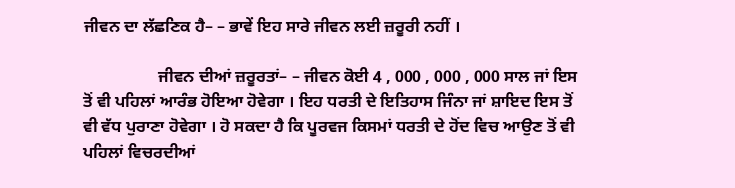ਜੀਵਨ ਦਾ ਲੱਛਣਿਕ ਹੈ– – ਭਾਵੇਂ ਇਹ ਸਾਰੇ ਜੀਵਨ ਲਈ ਜ਼ਰੂਰੀ ਨਹੀਂ ।

                  ਜੀਵਨ ਦੀਆਂ ਜ਼ਰੂਰਤਾਂ– – ਜੀਵਨ ਕੋਈ 4 , 000 , 000 , 000 ਸਾਲ ਜਾਂ ਇਸ ਤੋਂ ਵੀ ਪਹਿਲਾਂ ਆਰੰਭ ਹੋਇਆ ਹੋਵੇਗਾ । ਇਹ ਧਰਤੀ ਦੇ ਇਤਿਹਾਸ ਜਿੰਨਾ ਜਾਂ ਸ਼ਾਇਦ ਇਸ ਤੋਂ ਵੀ ਵੱਧ ਪੁਰਾਣਾ ਹੋਵੇਗਾ । ਹੋ ਸਕਦਾ ਹੈ ਕਿ ਪੂਰਵਜ ਕਿਸਮਾਂ ਧਰਤੀ ਦੇ ਹੋਂਦ ਵਿਚ ਆਉਣ ਤੋਂ ਵੀ ਪਹਿਲਾਂ ਵਿਚਰਦੀਆਂ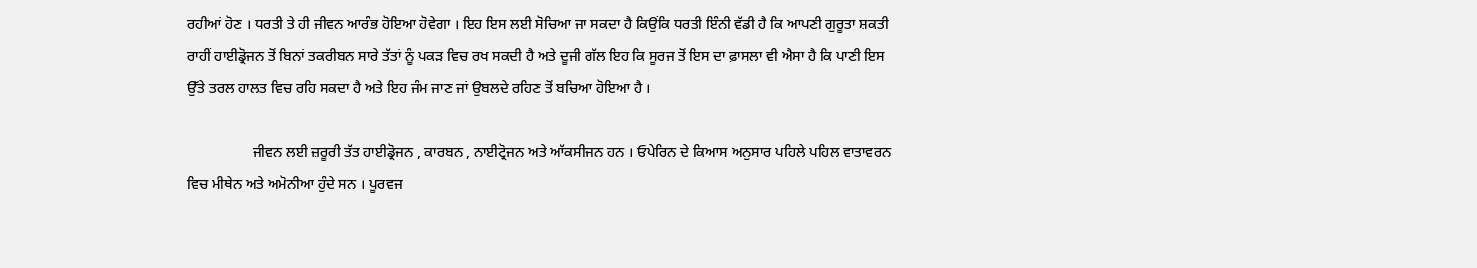ਰਹੀਆਂ ਹੋਣ । ਧਰਤੀ ਤੇ ਹੀ ਜੀਵਨ ਆਰੰਭ ਹੋਇਆ ਹੋਵੇਗਾ । ਇਹ ਇਸ ਲਈ ਸੋਚਿਆ ਜਾ ਸਕਦਾ ਹੈ ਕਿਉਂਕਿ ਧਰਤੀ ਇੰਨੀ ਵੱਡੀ ਹੈ ਕਿ ਆਪਣੀ ਗੁਰੂਤਾ ਸ਼ਕਤੀ ਰਾਹੀਂ ਹਾਈਡ੍ਰੋਜਨ ਤੋਂ ਬਿਨਾਂ ਤਕਰੀਬਨ ਸਾਰੇ ਤੱਤਾਂ ਨੂੰ ਪਕੜ ਵਿਚ ਰਖ ਸਕਦੀ ਹੈ ਅਤੇ ਦੂਜੀ ਗੱਲ ਇਹ ਕਿ ਸੂਰਜ ਤੋਂ ਇਸ ਦਾ ਫ਼ਾਸਲਾ ਵੀ ਐਸਾ ਹੈ ਕਿ ਪਾਣੀ ਇਸ ਉੱਤੇ ਤਰਲ ਹਾਲਤ ਵਿਚ ਰਹਿ ਸਕਦਾ ਹੈ ਅਤੇ ਇਹ ਜੰਮ ਜਾਣ ਜਾਂ ਉਬਲਦੇ ਰਹਿਣ ਤੋਂ ਬਚਿਆ ਹੋਇਆ ਹੈ ।

                  ਜੀਵਨ ਲਈ ਜ਼ਰੂਰੀ ਤੱਤ ਹਾਈਡ੍ਰੋਜਨ , ਕਾਰਬਨ , ਨਾਈਟ੍ਰੋਜਨ ਅਤੇ ਆੱਕਸੀਜਨ ਹਨ । ਓਪੇਰਿਨ ਦੇ ਕਿਆਸ ਅਨੁਸਾਰ ਪਹਿਲੇ ਪਹਿਲ ਵਾਤਾਵਰਨ ਵਿਚ ਮੀਥੇਨ ਅਤੇ ਅਮੋਨੀਆ ਹੁੰਦੇ ਸਨ । ਪੂਰਵਜ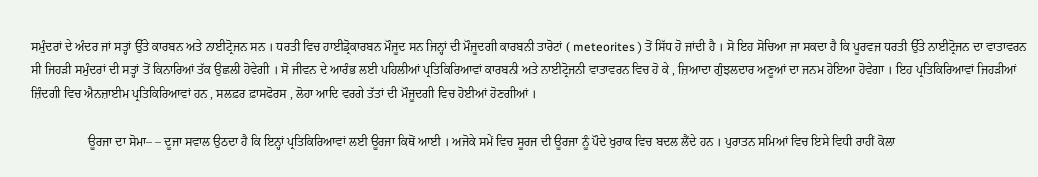ਸਮੁੰਦਰਾਂ ਦੇ ਅੰਦਰ ਜਾਂ ਸਤ੍ਹਾਂ ਉੱਤੇ ਕਾਰਬਨ ਅਤੇ ਨਾਈਟ੍ਰੋਜਨ ਸਨ । ਧਰਤੀ ਵਿਚ ਹਾਈਡ੍ਰੋਕਾਰਬਨ ਮੌਜੂਦ ਸਨ ਜਿਨ੍ਹਾਂ ਦੀ ਮੌਜੂਦਗੀ ਕਾਰਬਨੀ ਤਾਰੋਟਾਂ ( meteorites ) ਤੋਂ ਸਿੱਧ ਹੋ ਜਾਂਦੀ ਹੈ । ਸੋ ਇਹ ਸੋਚਿਆ ਜਾ ਸਕਦਾ ਹੈ ਕਿ ਪੂਰਵਜ ਧਰਤੀ ਉੱਤੇ ਨਾਈਟ੍ਰੋਜਨ ਦਾ ਵਾਤਾਵਰਨ ਸੀ ਜਿਹੜੀ ਸਮੁੰਦਰਾਂ ਦੀ ਸਤ੍ਹਾਂ ਤੋਂ ਕਿਨਾਰਿਆਂ ਤੱਕ ਉਛਲੀ ਹੋਵੇਗੀ । ਸੋ ਜੀਵਨ ਦੇ ਆਰੰਭ ਲਈ ਪਹਿਲੀਆਂ ਪ੍ਰਤਿਕਿਰਿਆਵਾਂ ਕਾਰਬਨੀ ਅਤੇ ਨਾਈਟ੍ਰੋਜਨੀ ਵਾਤਾਵਰਨ ਵਿਚ ਹੋ ਕੇ , ਜ਼ਿਆਦਾ ਗੁੰਝਲਦਾਰ ਅਣੂਆਂ ਦਾ ਜਨਮ ਹੋਇਆ ਹੋਵੇਗਾ । ਇਹ ਪ੍ਰਤਿਕਿਰਿਆਵਾਂ ਜਿਹੜੀਆਂ ਜ਼ਿੰਦਗੀ ਵਿਚ ਐਨਜ਼ਾਈਮ ਪ੍ਰਤਿਕਿਰਿਆਵਾਂ ਹਨ , ਸਲਫ਼ਰ ਫ਼ਾਸਫੋਰਸ , ਲੋਹਾ ਆਦਿ ਵਰਗੇ ਤੱਤਾਂ ਦੀ ਮੌਜੂਦਗੀ ਵਿਚ ਹੋਈਆਂ ਹੋਣਗੀਆਂ ।

                  ਊਰਜਾ ਦਾ ਸੋਮਾ– – ਦੂਜਾ ਸਵਾਲ ਉਠਦਾ ਹੈ ਕਿ ਇਨ੍ਹਾਂ ਪ੍ਰਤਿਕਿਰਿਆਵਾਂ ਲਈ ਊਰਜਾ ਕਿਥੋਂ ਆਈ । ਅਜੋਕੇ ਸਮੇਂ ਵਿਚ ਸੂਰਜ ਦੀ ਊਰਜਾ ਨੂੰ ਪੌਦੇ ਖੁਰਾਕ ਵਿਚ ਬਦਲ ਲੈਂਦੇ ਹਨ । ਪੁਰਾਤਨ ਸਮਿਆਂ ਵਿਚ ਇਸੇ ਵਿਧੀ ਰਾਹੀਂ ਕੋਲਾ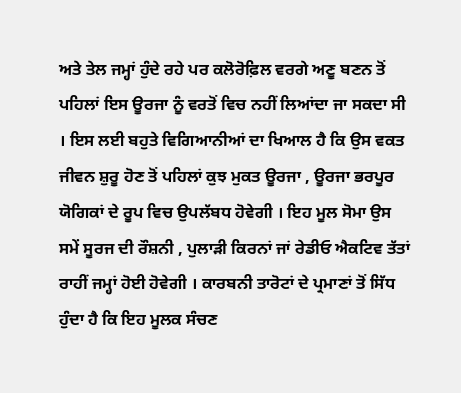ਅਤੇ ਤੇਲ ਜਮ੍ਹਾਂ ਹੁੰਦੇ ਰਹੇ ਪਰ ਕਲੋਰੋਫ਼ਿਲ ਵਰਗੇ ਅਣੂ ਬਣਨ ਤੋਂ ਪਹਿਲਾਂ ਇਸ ਊਰਜਾ ਨੂੰ ਵਰਤੋਂ ਵਿਚ ਨਹੀਂ ਲਿਆਂਦਾ ਜਾ ਸਕਦਾ ਸੀ । ਇਸ ਲਈ ਬਹੁਤੇ ਵਿਗਿਆਨੀਆਂ ਦਾ ਖਿਆਲ ਹੈ ਕਿ ਉਸ ਵਕਤ ਜੀਵਨ ਸ਼ੁਰੂ ਹੋਣ ਤੋਂ ਪਹਿਲਾਂ ਕੁਝ ਮੁਕਤ ਊਰਜਾ , ਊਰਜਾ ਭਰਪੂਰ ਯੋਗਿਕਾਂ ਦੇ ਰੂਪ ਵਿਚ ਉਪਲੱਬਧ ਹੋਵੇਗੀ । ਇਹ ਮੂਲ ਸੋਮਾ ਉਸ ਸਮੇਂ ਸੂਰਜ ਦੀ ਰੌਸ਼ਨੀ , ਪੁਲਾੜੀ ਕਿਰਨਾਂ ਜਾਂ ਰੇਡੀਓ ਐਕਟਿਵ ਤੱਤਾਂ ਰਾਹੀਂ ਜਮ੍ਹਾਂ ਹੋਈ ਹੋਵੇਗੀ । ਕਾਰਬਨੀ ਤਾਰੋਟਾਂ ਦੇ ਪ੍ਰਮਾਣਾਂ ਤੋਂ ਸਿੱਧ ਹੁੰਦਾ ਹੈ ਕਿ ਇਹ ਮੂਲਕ ਸੰਚਣ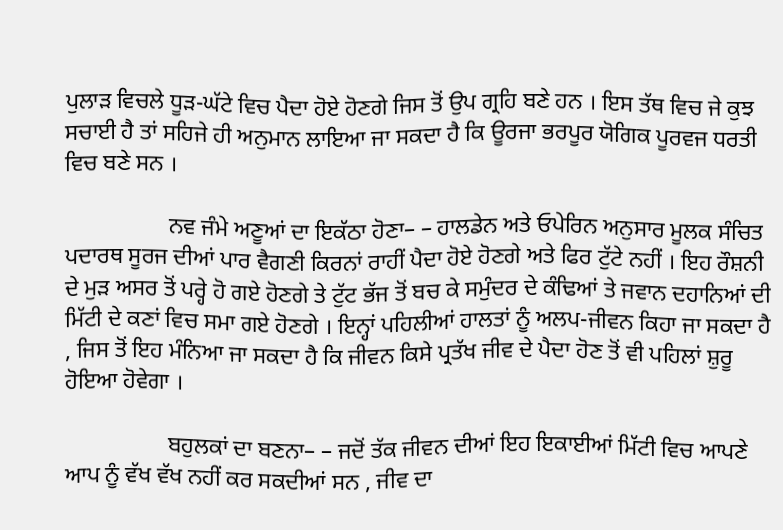ਪੁਲਾੜ ਵਿਚਲੇ ਧੂੜ-ਘੱਟੇ ਵਿਚ ਪੈਦਾ ਹੋਏ ਹੋਣਗੇ ਜਿਸ ਤੋਂ ਉਪ ਗ੍ਰਹਿ ਬਣੇ ਹਨ । ਇਸ ਤੱਥ ਵਿਚ ਜੇ ਕੁਝ ਸਚਾਈ ਹੈ ਤਾਂ ਸਹਿਜੇ ਹੀ ਅਨੁਮਾਨ ਲਾਇਆ ਜਾ ਸਕਦਾ ਹੈ ਕਿ ਊਰਜਾ ਭਰਪੂਰ ਯੋਗਿਕ ਪੂਰਵਜ ਧਰਤੀ ਵਿਚ ਬਣੇ ਸਨ ।

                  ਨਵ ਜੰਮੇ ਅਣੂਆਂ ਦਾ ਇਕੱਠਾ ਹੋਣਾ– – ਹਾਲਡੇਨ ਅਤੇ ਓਪੇਰਿਨ ਅਨੁਸਾਰ ਮੂਲਕ ਸੰਚਿਤ ਪਦਾਰਥ ਸੂਰਜ ਦੀਆਂ ਪਾਰ ਵੈਗਣੀ ਕਿਰਨਾਂ ਰਾਹੀਂ ਪੈਦਾ ਹੋਏ ਹੋਣਗੇ ਅਤੇ ਫਿਰ ਟੁੱਟੇ ਨਹੀਂ । ਇਹ ਰੌਸ਼ਨੀ ਦੇ ਮੁੜ ਅਸਰ ਤੋਂ ਪਰ੍ਹੇ ਹੋ ਗਏ ਹੋਣਗੇ ਤੇ ਟੁੱਟ ਭੱਜ ਤੋਂ ਬਚ ਕੇ ਸਮੁੰਦਰ ਦੇ ਕੰਢਿਆਂ ਤੇ ਜਵਾਨ ਦਹਾਨਿਆਂ ਦੀ ਮਿੱਟੀ ਦੇ ਕਣਾਂ ਵਿਚ ਸਮਾ ਗਏ ਹੋਣਗੇ । ਇਨ੍ਹਾਂ ਪਹਿਲੀਆਂ ਹਾਲਤਾਂ ਨੂੰ ਅਲਪ-ਜੀਵਨ ਕਿਹਾ ਜਾ ਸਕਦਾ ਹੈ , ਜਿਸ ਤੋਂ ਇਹ ਮੰਨਿਆ ਜਾ ਸਕਦਾ ਹੈ ਕਿ ਜੀਵਨ ਕਿਸੇ ਪ੍ਰਤੱਖ ਜੀਵ ਦੇ ਪੈਦਾ ਹੋਣ ਤੋਂ ਵੀ ਪਹਿਲਾਂ ਸ਼ੁਰੂ ਹੋਇਆ ਹੋਵੇਗਾ ।

                  ਬਹੁਲਕਾਂ ਦਾ ਬਣਨਾ– – ਜਦੋਂ ਤੱਕ ਜੀਵਨ ਦੀਆਂ ਇਹ ਇਕਾਈਆਂ ਮਿੱਟੀ ਵਿਚ ਆਪਣੇ ਆਪ ਨੂੰ ਵੱਖ ਵੱਖ ਨਹੀਂ ਕਰ ਸਕਦੀਆਂ ਸਨ , ਜੀਵ ਦਾ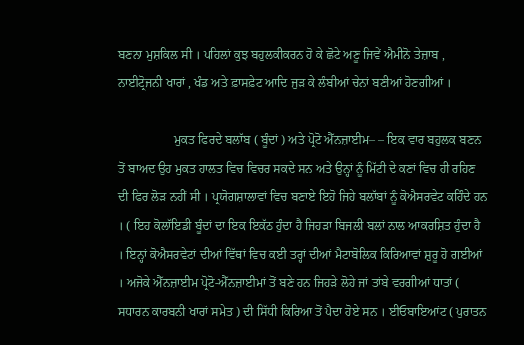ਬਣਨਾ ਮੁਸ਼ਕਿਲ ਸੀ । ਪਹਿਲਾਂ ਕੁਝ ਬਹੁਲਕੀਕਰਨ ਹੋ ਕੇ ਛੋਟੇ ਅਣੂ ਜਿਵੇਂ ਐਮੀਨੋ ਤੇਜ਼ਾਬ , ਨਾਈਟ੍ਰੋਜਨੀ ਖਾਰਾਂ , ਖੰਡ ਅਤੇ ਫ਼ਾਸਫ਼ੇਟ ਆਦਿ ਜੁੜ ਕੇ ਲੰਬੀਆਂ ਚੇਨਾਂ ਬਣੀਆਂ ਹੋਣਗੀਆਂ ।

                  ਮੁਕਤ ਫਿਰਦੇ ਬਲਾੱਬ ( ਬੂੰਦਾਂ ) ਅਤੇ ਪ੍ਰੋਟੋ ਐੱਨਜ਼ਾਈਮ– – ਇਕ ਵਾਰ ਬਹੁਲਕ ਬਣਨ ਤੋਂ ਬਾਅਦ ਉਹ ਮੁਕਤ ਹਾਲਤ ਵਿਚ ਵਿਚਰ ਸਕਦੇ ਸਨ ਅਤੇ ਉਨ੍ਹਾਂ ਨੂੰ ਮਿੱਟੀ ਦੇ ਕਣਾਂ ਵਿਚ ਹੀ ਰਹਿਣ ਦੀ ਫਿਰ ਲੋੜ ਨਹੀਂ ਸੀ । ਪ੍ਰਯੋਗਸ਼ਾਲਾਵਾਂ ਵਿਚ ਬਣਾਏ ਇਹੋ ਜਿਹੇ ਬਲਾੱਬਾਂ ਨੂੰ ਕੋਐਸਰਵੇਟ ਕਹਿੰਦੇ ਹਨ । ( ਇਹ ਕੋਲਾੱਇਡੀ ਬੂੰਦਾਂ ਦਾ ਇਕ ਇਕੱਠ ਹੁੰਦਾ ਹੈ ਜਿਹੜਾ ਬਿਜਲੀ ਬਲਾਂ ਨਾਲ ਆਕਰਸ਼ਿਤ ਹੁੰਦਾ ਹੈ । ਇਨ੍ਹਾਂ ਕੋਐਸਰਵੇਟਾਂ ਦੀਆਂ ਵਿੱਥਾਂ ਵਿਚ ਕਈ ਤਰ੍ਹਾਂ ਦੀਆਂ ਮੈਟਾਬੋਲਿਕ ਕਿਰਿਆਵਾਂ ਸ਼ੁਰੂ ਹੋ ਗਈਆਂ । ਅਜੋਕੇ ਐੱਨਜ਼ਾਈਮ ਪ੍ਰੋਟੋ-ਐੱਨਜ਼ਾਈਮਾਂ ਤੋਂ ਬਣੇ ਹਨ ਜਿਹੜੇ ਲੋਹੇ ਜਾਂ ਤਾਂਬੇ ਵਰਗੀਆਂ ਧਾਤਾਂ ( ਸਧਾਰਨ ਕਾਰਬਨੀ ਖਾਰਾਂ ਸਮੇਤ ) ਦੀ ਸਿੱਧੀ ਕਿਰਿਆ ਤੋਂ ਪੈਦਾ ਹੋਏ ਸਨ । ਈਓਬਾਇਆਂਟ ( ਪੁਰਾਤਨ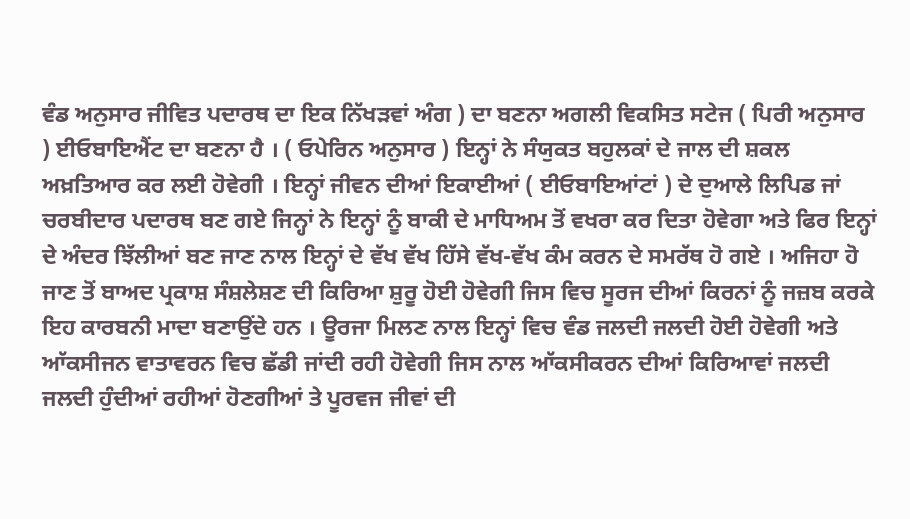ਵੰਡ ਅਨੁਸਾਰ ਜੀਵਿਤ ਪਦਾਰਥ ਦਾ ਇਕ ਨਿੱਖੜਵਾਂ ਅੰਗ ) ਦਾ ਬਣਨਾ ਅਗਲੀ ਵਿਕਸਿਤ ਸਟੇਜ ( ਪਿਰੀ ਅਨੁਸਾਰ ) ਈਓਬਾਇਐਂਟ ਦਾ ਬਣਨਾ ਹੈ । ( ਓਪੇਰਿਨ ਅਨੁਸਾਰ ) ਇਨ੍ਹਾਂ ਨੇ ਸੰਯੁਕਤ ਬਹੁਲਕਾਂ ਦੇ ਜਾਲ ਦੀ ਸ਼ਕਲ ਅਖ਼ਤਿਆਰ ਕਰ ਲਈ ਹੋਵੇਗੀ । ਇਨ੍ਹਾਂ ਜੀਵਨ ਦੀਆਂ ਇਕਾਈਆਂ ( ਈਓਬਾਇਆਂਟਾਂ ) ਦੇ ਦੁਆਲੇ ਲਿਪਿਡ ਜਾਂ ਚਰਬੀਦਾਰ ਪਦਾਰਥ ਬਣ ਗਏ ਜਿਨ੍ਹਾਂ ਨੇ ਇਨ੍ਹਾਂ ਨੂੰ ਬਾਕੀ ਦੇ ਮਾਧਿਅਮ ਤੋਂ ਵਖਰਾ ਕਰ ਦਿਤਾ ਹੋਵੇਗਾ ਅਤੇ ਫਿਰ ਇਨ੍ਹਾਂ ਦੇ ਅੰਦਰ ਝਿੱਲੀਆਂ ਬਣ ਜਾਣ ਨਾਲ ਇਨ੍ਹਾਂ ਦੇ ਵੱਖ ਵੱਖ ਹਿੱਸੇ ਵੱਖ-ਵੱਖ ਕੰਮ ਕਰਨ ਦੇ ਸਮਰੱਥ ਹੋ ਗਏ । ਅਜਿਹਾ ਹੋ ਜਾਣ ਤੋਂ ਬਾਅਦ ਪ੍ਰਕਾਸ਼ ਸੰਸ਼ਲੇਸ਼ਣ ਦੀ ਕਿਰਿਆ ਸ਼ੁਰੂ ਹੋਈ ਹੋਵੇਗੀ ਜਿਸ ਵਿਚ ਸੂਰਜ ਦੀਆਂ ਕਿਰਨਾਂ ਨੂੰ ਜਜ਼ਬ ਕਰਕੇ ਇਹ ਕਾਰਬਨੀ ਮਾਦਾ ਬਣਾਉਂਦੇ ਹਨ । ਊਰਜਾ ਮਿਲਣ ਨਾਲ ਇਨ੍ਹਾਂ ਵਿਚ ਵੰਡ ਜਲਦੀ ਜਲਦੀ ਹੋਈ ਹੋਵੇਗੀ ਅਤੇ ਆੱਕਸੀਜਨ ਵਾਤਾਵਰਨ ਵਿਚ ਛੱਡੀ ਜਾਂਦੀ ਰਹੀ ਹੋਵੇਗੀ ਜਿਸ ਨਾਲ ਆੱਕਸੀਕਰਨ ਦੀਆਂ ਕਿਰਿਆਵਾਂ ਜਲਦੀ ਜਲਦੀ ਹੁੰਦੀਆਂ ਰਹੀਆਂ ਹੋਣਗੀਆਂ ਤੇ ਪੂਰਵਜ ਜੀਵਾਂ ਦੀ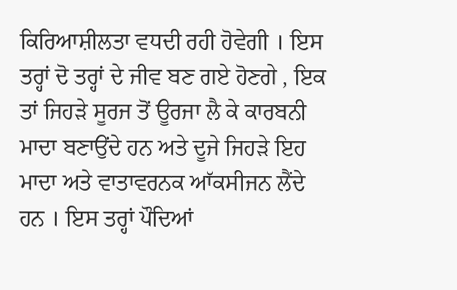ਕਿਰਿਆਸ਼ੀਲਤਾ ਵਧਦੀ ਰਹੀ ਹੋਵੇਗੀ । ਇਸ ਤਰ੍ਹਾਂ ਦੋ ਤਰ੍ਹਾਂ ਦੇ ਜੀਵ ਬਣ ਗਏ ਹੋਣਗੇ , ਇਕ ਤਾਂ ਜਿਹੜੇ ਸੂਰਜ ਤੋਂ ਊਰਜਾ ਲੈ ਕੇ ਕਾਰਬਨੀ ਮਾਦਾ ਬਣਾਉਂਦੇ ਹਨ ਅਤੇ ਦੂਜੇ ਜਿਹੜੇ ਇਹ ਮਾਦਾ ਅਤੇ ਵਾਤਾਵਰਨਕ ਆੱਕਸੀਜਨ ਲੈਂਦੇ ਹਨ । ਇਸ ਤਰ੍ਹਾਂ ਪੌਦਿਆਂ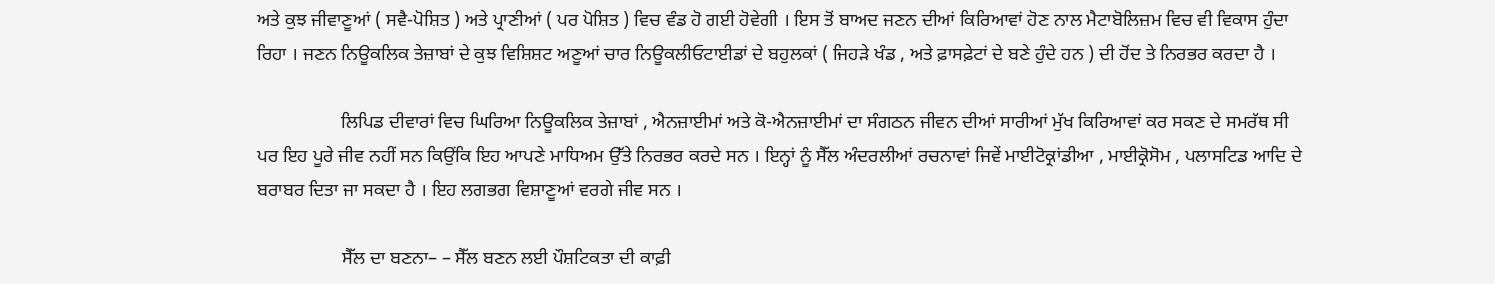ਅਤੇ ਕੁਝ ਜੀਵਾਣੂਆਂ ( ਸਵੈ-ਪੋਸ਼ਿਤ ) ਅਤੇ ਪ੍ਰਾਣੀਆਂ ( ਪਰ ਪੋਸ਼ਿਤ ) ਵਿਚ ਵੰਡ ਹੋ ਗਈ ਹੋਵੇਗੀ । ਇਸ ਤੋਂ ਬਾਅਦ ਜਣਨ ਦੀਆਂ ਕਿਰਿਆਵਾਂ ਹੋਣ ਨਾਲ ਮੈਟਾਬੋਲਿਜ਼ਮ ਵਿਚ ਵੀ ਵਿਕਾਸ ਹੁੰਦਾ ਰਿਹਾ । ਜਣਨ ਨਿਊਕਲਿਕ ਤੇਜ਼ਾਬਾਂ ਦੇ ਕੁਝ ਵਿਸ਼ਿਸ਼ਟ ਅਣੂਆਂ ਚਾਰ ਨਿਊਕਲੀਓਟਾਈਡਾਂ ਦੇ ਬਹੁਲਕਾਂ ( ਜਿਹੜੇ ਖੰਡ , ਅਤੇ ਫ਼ਾਸਫ਼ੇਟਾਂ ਦੇ ਬਣੇ ਹੁੰਦੇ ਹਨ ) ਦੀ ਹੋਂਦ ਤੇ ਨਿਰਭਰ ਕਰਦਾ ਹੈ ।

                  ਲਿਪਿਡ ਦੀਵਾਰਾਂ ਵਿਚ ਘਿਰਿਆ ਨਿਊਕਲਿਕ ਤੇਜ਼ਾਬਾਂ , ਐਨਜ਼ਾਈਮਾਂ ਅਤੇ ਕੋ-ਐਨਜ਼ਾਈਮਾਂ ਦਾ ਸੰਗਠਨ ਜੀਵਨ ਦੀਆਂ ਸਾਰੀਆਂ ਮੁੱਖ ਕਿਰਿਆਵਾਂ ਕਰ ਸਕਣ ਦੇ ਸਮਰੱਥ ਸੀ ਪਰ ਇਹ ਪੂਰੇ ਜੀਵ ਨਹੀਂ ਸਨ ਕਿਉਂਕਿ ਇਹ ਆਪਣੇ ਮਾਧਿਅਮ ਉੱਤੇ ਨਿਰਭਰ ਕਰਦੇ ਸਨ । ਇਨ੍ਹਾਂ ਨੂੰ ਸੈੱਲ ਅੰਦਰਲੀਆਂ ਰਚਨਾਵਾਂ ਜਿਵੇਂ ਮਾਈਟੋਕ੍ਰਾਂਡੀਆ , ਮਾਈਕ੍ਰੋਸੋਮ , ਪਲਾਸਟਿਡ ਆਦਿ ਦੇ ਬਰਾਬਰ ਦਿਤਾ ਜਾ ਸਕਦਾ ਹੈ । ਇਹ ਲਗਭਗ ਵਿਸ਼ਾਣੂਆਂ ਵਰਗੇ ਜੀਵ ਸਨ ।

                  ਸੈੱਲ ਦਾ ਬਣਨਾ– – ਸੈੱਲ ਬਣਨ ਲਈ ਪੌਸ਼ਟਿਕਤਾ ਦੀ ਕਾਫ਼ੀ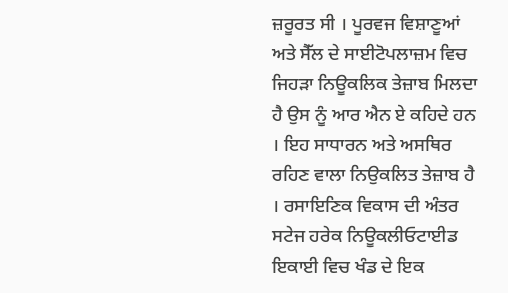ਜ਼ਰੂਰਤ ਸੀ । ਪੂਰਵਜ ਵਿਸ਼ਾਣੂਆਂ ਅਤੇ ਸੈੱਲ ਦੇ ਸਾਈਟੋਪਲਾਜ਼ਮ ਵਿਚ ਜਿਹੜਾ ਨਿਊਕਲਿਕ ਤੇਜ਼ਾਬ ਮਿਲਦਾ ਹੈ ਉਸ ਨੂੰ ਆਰ ਐਨ ਏ ਕਹਿਦੇ ਹਨ । ਇਹ ਸਾਧਾਰਨ ਅਤੇ ਅਸਥਿਰ ਰਹਿਣ ਵਾਲਾ ਨਿਉਕਲਿਤ ਤੇਜ਼ਾਬ ਹੈ । ਰਸਾਇਣਿਕ ਵਿਕਾਸ ਦੀ ਅੰਤਰ ਸਟੇਜ ਹਰੇਕ ਨਿਊਕਲੀਓਟਾਈਡ ਇਕਾਈ ਵਿਚ ਖੰਡ ਦੇ ਇਕ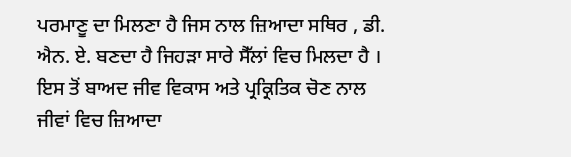ਪਰਮਾਣੂ ਦਾ ਮਿਲਣਾ ਹੈ ਜਿਸ ਨਾਲ ਜ਼ਿਆਦਾ ਸਥਿਰ , ਡੀ. ਐਨ. ਏ. ਬਣਦਾ ਹੈ ਜਿਹੜਾ ਸਾਰੇ ਸੈੱਲਾਂ ਵਿਚ ਮਿਲਦਾ ਹੈ । ਇਸ ਤੋਂ ਬਾਅਦ ਜੀਵ ਵਿਕਾਸ ਅਤੇ ਪ੍ਰਕ੍ਰਿਤਿਕ ਚੋਣ ਨਾਲ ਜੀਵਾਂ ਵਿਚ ਜ਼ਿਆਦਾ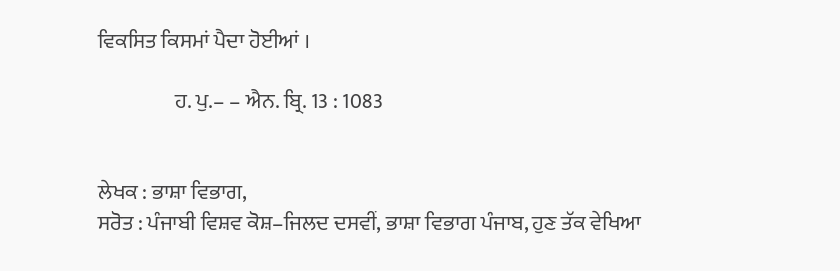ਵਿਕਸਿਤ ਕਿਸਮਾਂ ਪੈਦਾ ਹੋਈਆਂ ।

                  ਹ. ਪੁ.– – ਐਨ. ਬ੍ਰਿ. 13 : 1083


ਲੇਖਕ : ਭਾਸ਼ਾ ਵਿਭਾਗ,
ਸਰੋਤ : ਪੰਜਾਬੀ ਵਿਸ਼ਵ ਕੋਸ਼–ਜਿਲਦ ਦਸਵੀਂ, ਭਾਸ਼ਾ ਵਿਭਾਗ ਪੰਜਾਬ, ਹੁਣ ਤੱਕ ਵੇਖਿਆ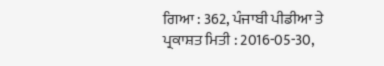ਗਿਆ : 362, ਪੰਜਾਬੀ ਪੀਡੀਆ ਤੇ ਪ੍ਰਕਾਸ਼ਤ ਮਿਤੀ : 2016-05-30,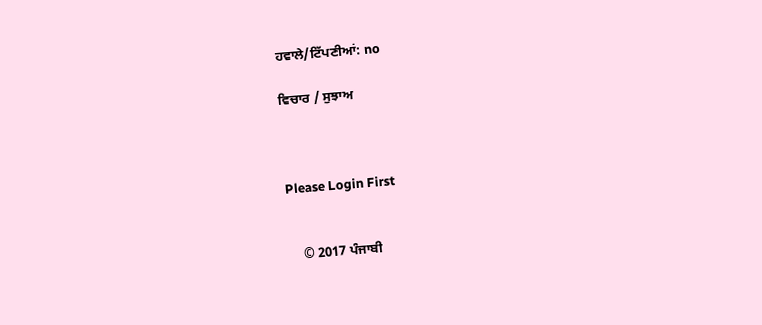ਹਵਾਲੇ/ਟਿੱਪਣੀਆਂ: no

ਵਿਚਾਰ / ਸੁਝਾਅ



Please Login First


    © 2017 ਪੰਜਾਬੀ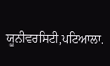ਯੂਨੀਵਰਸਿਟੀ,ਪਟਿਆਲਾ.